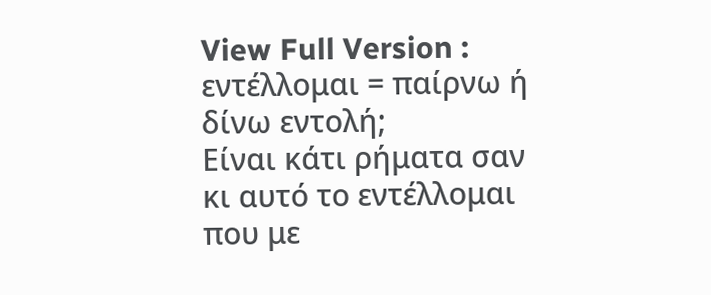View Full Version : εντέλλομαι = παίρνω ή δίνω εντολή;
Είναι κάτι ρήματα σαν κι αυτό το εντέλλομαι που με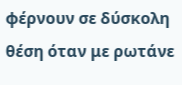φέρνουν σε δύσκολη θέση όταν με ρωτάνε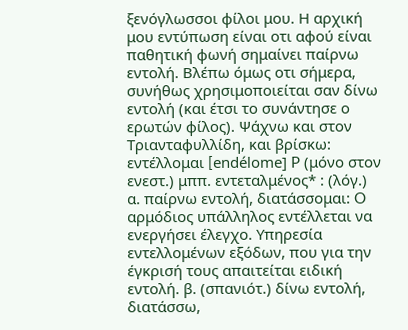ξενόγλωσσοι φίλοι μου. Η αρχική μου εντύπωση είναι οτι αφού είναι παθητική φωνή σημαίνει παίρνω εντολή. Βλέπω όμως οτι σήμερα, συνήθως χρησιμοποιείται σαν δίνω εντολή (και έτσι το συνάντησε ο ερωτών φίλος). Ψάχνω και στον Τριανταφυλλίδη, και βρίσκω:
εντέλλομαι [endélome] P (μόνο στον ενεστ.) μππ. εντεταλμένος* : (λόγ.) α. παίρνω εντολή, διατάσσομαι: O αρμόδιος υπάλληλος εντέλλεται να ενεργήσει έλεγχο. Yπηρεσία εντελλομένων εξόδων, που για την έγκρισή τους απαιτείται ειδική εντολή. β. (σπανιότ.) δίνω εντολή, διατάσσω,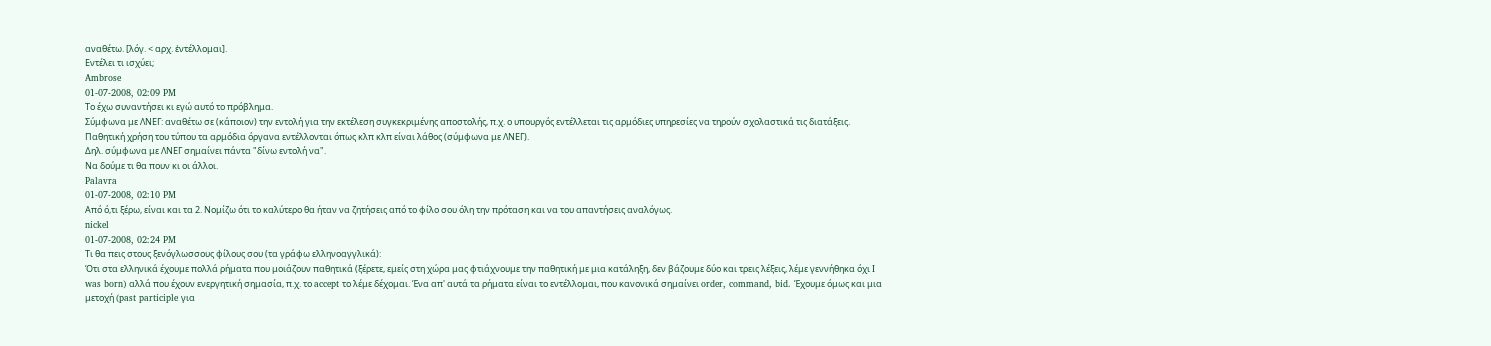αναθέτω. [λόγ. < αρχ. ἐντέλλομαι].
Εντέλει τι ισχύει;
Ambrose
01-07-2008, 02:09 PM
Το έχω συναντήσει κι εγώ αυτό το πρόβλημα.
Σύμφωνα με ΛΝΕΓ: αναθέτω σε (κάποιον) την εντολή για την εκτέλεση συγκεκριμένης αποστολής, π.χ. ο υπουργός εντέλλεται τις αρμόδιες υπηρεσίες να τηρούν σχολαστικά τις διατάξεις.
Παθητική χρήση του τύπου τα αρμόδια όργανα εντέλλονται όπως κλπ κλπ είναι λάθος (σύμφωνα με ΛΝΕΓ).
Δηλ. σύμφωνα με ΛΝΕΓ σημαίνει πάντα "δίνω εντολή να".
Να δούμε τι θα πουν κι οι άλλοι.
Palavra
01-07-2008, 02:10 PM
Από ό,τι ξέρω, είναι και τα 2. Νομίζω ότι το καλύτερο θα ήταν να ζητήσεις από το φίλο σου όλη την πρόταση και να του απαντήσεις αναλόγως.
nickel
01-07-2008, 02:24 PM
Τι θα πεις στους ξενόγλωσσους φίλους σου (τα γράφω ελληνοαγγλικά):
Ότι στα ελληνικά έχουμε πολλά ρήματα που μοιάζουν παθητικά (ξέρετε, εμείς στη χώρα μας φτιάχνουμε την παθητική με μια κατάληξη, δεν βάζουμε δύο και τρεις λέξεις, λέμε γεννήθηκα όχι I was born) αλλά που έχουν ενεργητική σημασία, π.χ. το accept το λέμε δέχομαι. Ένα απ' αυτά τα ρήματα είναι το εντέλλομαι, που κανονικά σημαίνει order, command, bid. Έχουμε όμως και μια μετοχή (past participle για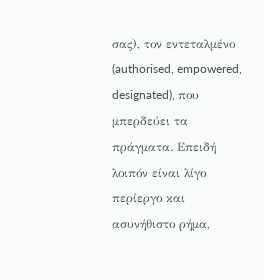σας), τον εντεταλμένο (authorised, empowered, designated), που μπερδεύει τα πράγματα. Επειδή λοιπόν είναι λίγο περίεργο και ασυνήθιστο ρήμα,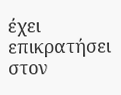έχει επικρατήσει στον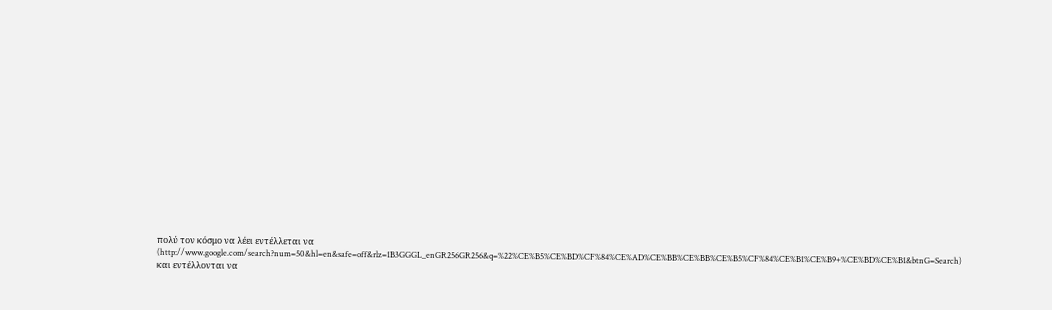πολύ τον κόσμο να λέει εντέλλεται να (http://www.google.com/search?num=50&hl=en&safe=off&rlz=1B3GGGL_enGR256GR256&q=%22%CE%B5%CE%BD%CF%84%CE%AD%CE%BB%CE%BB%CE%B5%CF%84%CE%B1%CE%B9+%CE%BD%CE%B1&btnG=Search) και εντέλλονται να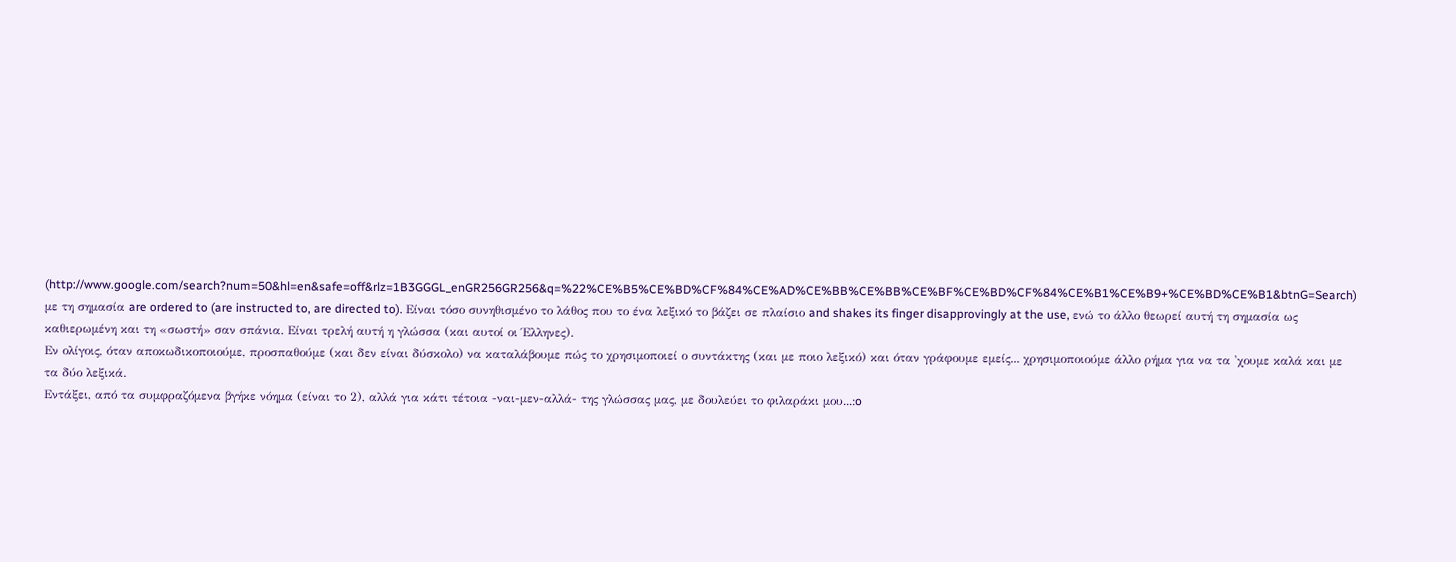(http://www.google.com/search?num=50&hl=en&safe=off&rlz=1B3GGGL_enGR256GR256&q=%22%CE%B5%CE%BD%CF%84%CE%AD%CE%BB%CE%BB%CE%BF%CE%BD%CF%84%CE%B1%CE%B9+%CE%BD%CE%B1&btnG=Search) με τη σημασία are ordered to (are instructed to, are directed to). Είναι τόσο συνηθισμένο το λάθος που το ένα λεξικό το βάζει σε πλαίσιο and shakes its finger disapprovingly at the use, ενώ το άλλο θεωρεί αυτή τη σημασία ως καθιερωμένη και τη «σωστή» σαν σπάνια. Είναι τρελή αυτή η γλώσσα (και αυτοί οι Έλληνες).
Εν ολίγοις, όταν αποκωδικοποιούμε, προσπαθούμε (και δεν είναι δύσκολο) να καταλάβουμε πώς το χρησιμοποιεί ο συντάκτης (και με ποιο λεξικό) και όταν γράφουμε εμείς... χρησιμοποιούμε άλλο ρήμα για να τα 'χουμε καλά και με τα δύο λεξικά.
Εντάξει, από τα συμφραζόμενα βγήκε νόημα (είναι το 2), αλλά για κάτι τέτοια -ναι-μεν-αλλά- της γλώσσας μας, με δουλεύει το φιλαράκι μου...:o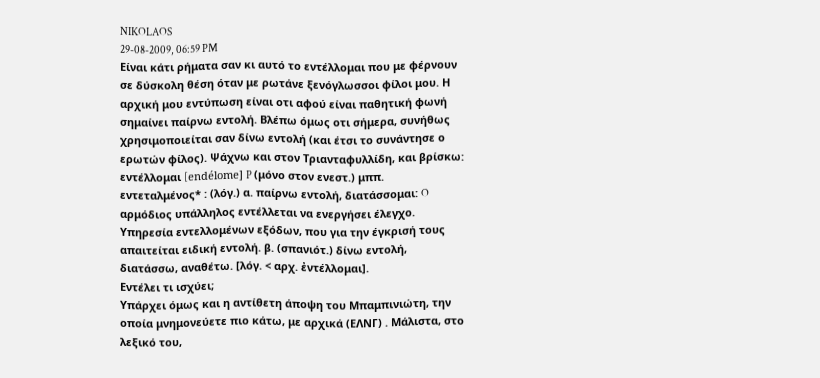NIKOLAOS
29-08-2009, 06:59 PM
Είναι κάτι ρήματα σαν κι αυτό το εντέλλομαι που με φέρνουν σε δύσκολη θέση όταν με ρωτάνε ξενόγλωσσοι φίλοι μου. Η αρχική μου εντύπωση είναι οτι αφού είναι παθητική φωνή σημαίνει παίρνω εντολή. Βλέπω όμως οτι σήμερα, συνήθως χρησιμοποιείται σαν δίνω εντολή (και έτσι το συνάντησε ο ερωτών φίλος). Ψάχνω και στον Τριανταφυλλίδη, και βρίσκω:
εντέλλομαι [endélome] P (μόνο στον ενεστ.) μππ. εντεταλμένος* : (λόγ.) α. παίρνω εντολή, διατάσσομαι: O αρμόδιος υπάλληλος εντέλλεται να ενεργήσει έλεγχο. Yπηρεσία εντελλομένων εξόδων, που για την έγκρισή τους απαιτείται ειδική εντολή. β. (σπανιότ.) δίνω εντολή, διατάσσω, αναθέτω. [λόγ. < αρχ. ἐντέλλομαι].
Εντέλει τι ισχύει;
Υπάρχει όμως και η αντίθετη άποψη του Μπαμπινιώτη, την οποία μνημονεύετε πιο κάτω, με αρχικά (ΕΛΝΓ) . Μάλιστα, στο λεξικό του,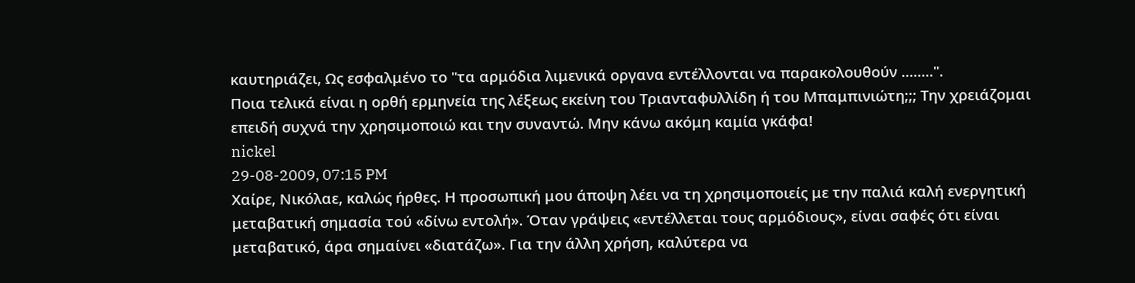καυτηριάζει, Ως εσφαλμένο το "τα αρμόδια λιμενικά οργανα εντέλλονται να παρακολουθούν ........".
Ποια τελικά είναι η ορθή ερμηνεία της λέξεως εκείνη του Τριανταφυλλίδη ή του Μπαμπινιώτη;;; Την χρειάζομαι επειδή συχνά την χρησιμοποιώ και την συναντώ. Μην κάνω ακόμη καμία γκάφα!
nickel
29-08-2009, 07:15 PM
Χαίρε, Νικόλαε, καλώς ήρθες. Η προσωπική μου άποψη λέει να τη χρησιμοποιείς με την παλιά καλή ενεργητική μεταβατική σημασία τού «δίνω εντολή». Όταν γράψεις «εντέλλεται τους αρμόδιους», είναι σαφές ότι είναι μεταβατικό, άρα σημαίνει «διατάζω». Για την άλλη χρήση, καλύτερα να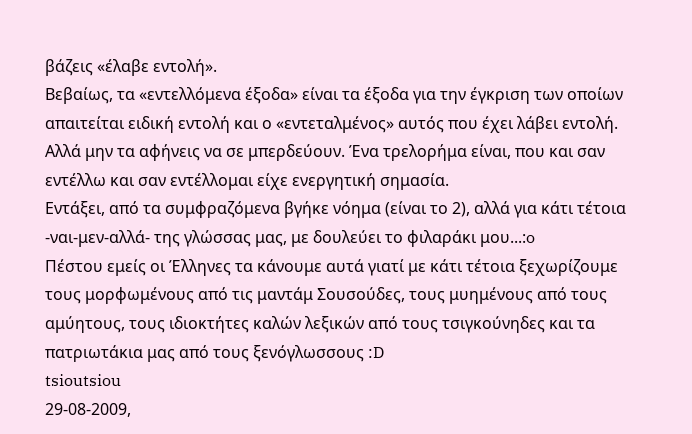βάζεις «έλαβε εντολή».
Βεβαίως, τα «εντελλόμενα έξοδα» είναι τα έξοδα για την έγκριση των οποίων απαιτείται ειδική εντολή και ο «εντεταλμένος» αυτός που έχει λάβει εντολή. Αλλά μην τα αφήνεις να σε μπερδεύουν. Ένα τρελορήμα είναι, που και σαν εντέλλω και σαν εντέλλομαι είχε ενεργητική σημασία.
Εντάξει, από τα συμφραζόμενα βγήκε νόημα (είναι το 2), αλλά για κάτι τέτοια -ναι-μεν-αλλά- της γλώσσας μας, με δουλεύει το φιλαράκι μου...:o
Πέστου εμείς οι Έλληνες τα κάνουμε αυτά γιατί με κάτι τέτοια ξεχωρίζουμε τους μορφωμένους από τις μαντάμ Σουσούδες, τους μυημένους από τους αμύητους, τους ιδιοκτήτες καλών λεξικών από τους τσιγκούνηδες και τα πατριωτάκια μας από τους ξενόγλωσσους :D
tsioutsiou
29-08-2009,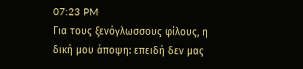07:23 PM
Για τους ξενόγλωσσους φίλους, η δική μου άποψη: επειδή δεν μας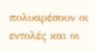πολυαρέσουν οι εντολές και οι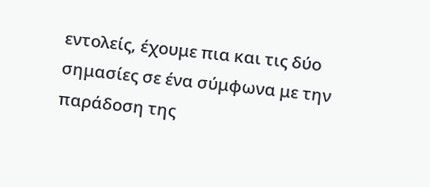εντολείς, έχουμε πια και τις δύο σημασίες σε ένα σύμφωνα με την παράδοση της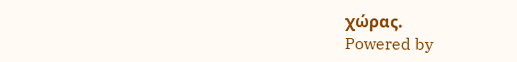χώρας.
Powered by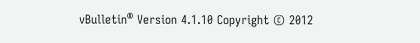vBulletin® Version 4.1.10 Copyright © 2012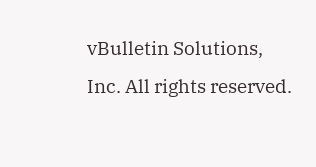vBulletin Solutions, Inc. All rights reserved.